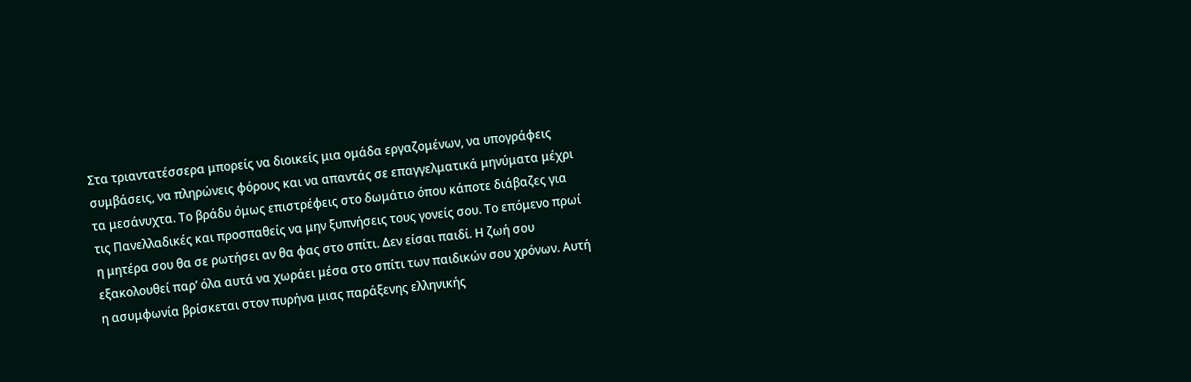Στα τριαντατέσσερα μπορείς να διοικείς μια ομάδα εργαζομένων, να υπογράφεις συμβάσεις, να πληρώνεις φόρους και να απαντάς σε επαγγελματικά μηνύματα μέχρι τα μεσάνυχτα. Το βράδυ όμως επιστρέφεις στο δωμάτιο όπου κάποτε διάβαζες για τις Πανελλαδικές και προσπαθείς να μην ξυπνήσεις τους γονείς σου. Το επόμενο πρωί η μητέρα σου θα σε ρωτήσει αν θα φας στο σπίτι. Δεν είσαι παιδί. Η ζωή σου εξακολουθεί παρ’ όλα αυτά να χωράει μέσα στο σπίτι των παιδικών σου χρόνων. Αυτή η ασυμφωνία βρίσκεται στον πυρήνα μιας παράξενης ελληνικής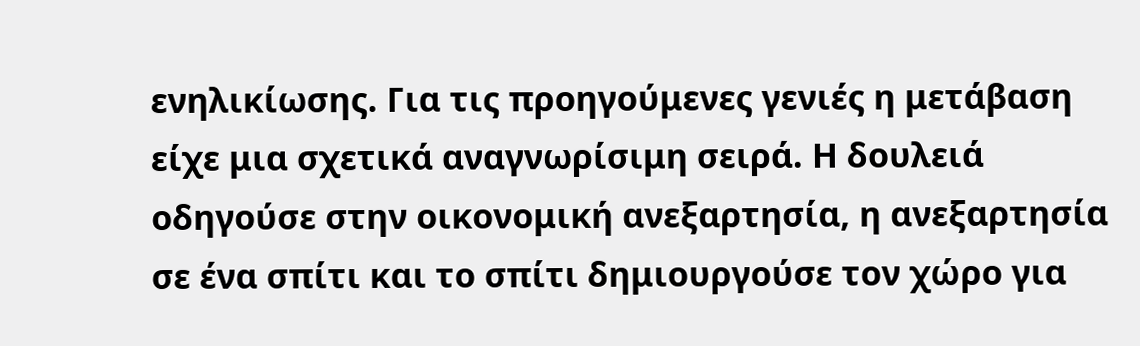ενηλικίωσης. Για τις προηγούμενες γενιές η μετάβαση είχε μια σχετικά αναγνωρίσιμη σειρά. Η δουλειά οδηγούσε στην οικονομική ανεξαρτησία, η ανεξαρτησία σε ένα σπίτι και το σπίτι δημιουργούσε τον χώρο για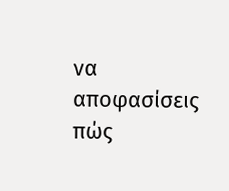να αποφασίσεις πώς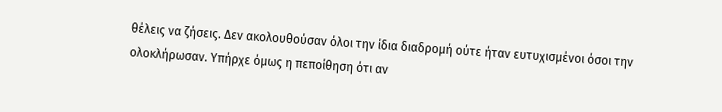θέλεις να ζήσεις. Δεν ακολουθούσαν όλοι την ίδια διαδρομή ούτε ήταν ευτυχισμένοι όσοι την ολοκλήρωσαν. Υπήρχε όμως η πεποίθηση ότι αν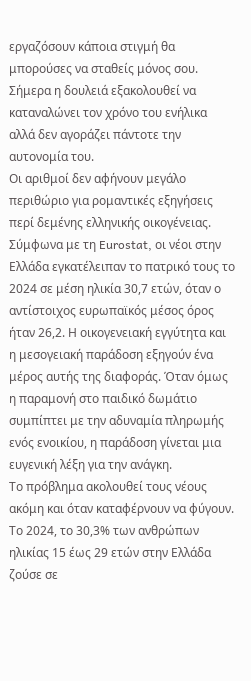εργαζόσουν κάποια στιγμή θα μπορούσες να σταθείς μόνος σου. Σήμερα η δουλειά εξακολουθεί να καταναλώνει τον χρόνο του ενήλικα αλλά δεν αγοράζει πάντοτε την αυτονομία του.
Οι αριθμοί δεν αφήνουν μεγάλο περιθώριο για ρομαντικές εξηγήσεις περί δεμένης ελληνικής οικογένειας. Σύμφωνα με τη Eurostat, οι νέοι στην Ελλάδα εγκατέλειπαν το πατρικό τους το 2024 σε μέση ηλικία 30,7 ετών, όταν ο αντίστοιχος ευρωπαϊκός μέσος όρος ήταν 26,2. Η οικογενειακή εγγύτητα και η μεσογειακή παράδοση εξηγούν ένα μέρος αυτής της διαφοράς. Όταν όμως η παραμονή στο παιδικό δωμάτιο συμπίπτει με την αδυναμία πληρωμής ενός ενοικίου, η παράδοση γίνεται μια ευγενική λέξη για την ανάγκη.
Το πρόβλημα ακολουθεί τους νέους ακόμη και όταν καταφέρνουν να φύγουν. Το 2024, το 30,3% των ανθρώπων ηλικίας 15 έως 29 ετών στην Ελλάδα ζούσε σε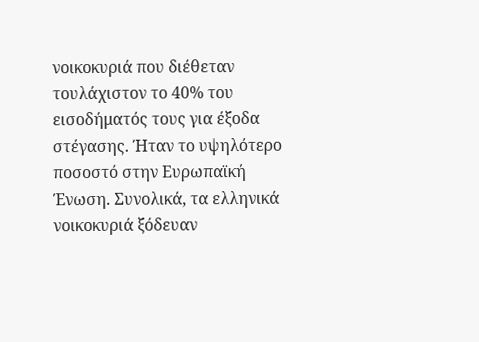νοικοκυριά που διέθεταν τουλάχιστον το 40% του εισοδήματός τους για έξοδα στέγασης. Ήταν το υψηλότερο ποσοστό στην Ευρωπαϊκή Ένωση. Συνολικά, τα ελληνικά νοικοκυριά ξόδευαν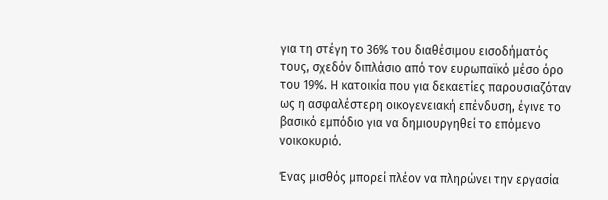για τη στέγη το 36% του διαθέσιμου εισοδήματός τους, σχεδόν διπλάσιο από τον ευρωπαϊκό μέσο όρο του 19%. Η κατοικία που για δεκαετίες παρουσιαζόταν ως η ασφαλέστερη οικογενειακή επένδυση, έγινε το βασικό εμπόδιο για να δημιουργηθεί το επόμενο νοικοκυριό.

Ένας μισθός μπορεί πλέον να πληρώνει την εργασία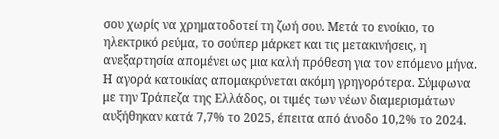σου χωρίς να χρηματοδοτεί τη ζωή σου. Μετά το ενοίκιο, το ηλεκτρικό ρεύμα, το σούπερ μάρκετ και τις μετακινήσεις, η ανεξαρτησία απομένει ως μια καλή πρόθεση για τον επόμενο μήνα. Η αγορά κατοικίας απομακρύνεται ακόμη γρηγορότερα. Σύμφωνα με την Τράπεζα της Ελλάδος, οι τιμές των νέων διαμερισμάτων αυξήθηκαν κατά 7,7% το 2025, έπειτα από άνοδο 10,2% το 2024.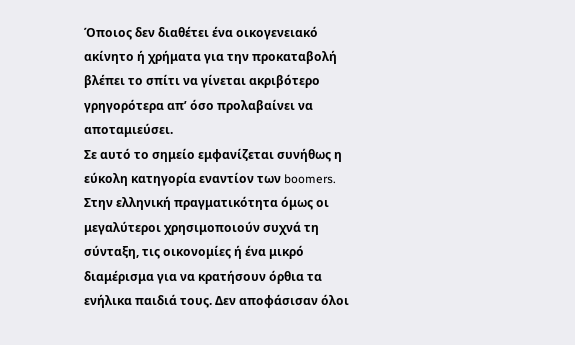Όποιος δεν διαθέτει ένα οικογενειακό ακίνητο ή χρήματα για την προκαταβολή βλέπει το σπίτι να γίνεται ακριβότερο γρηγορότερα απ’ όσο προλαβαίνει να αποταμιεύσει.
Σε αυτό το σημείο εμφανίζεται συνήθως η εύκολη κατηγορία εναντίον των boomers. Στην ελληνική πραγματικότητα όμως οι μεγαλύτεροι χρησιμοποιούν συχνά τη σύνταξη, τις οικονομίες ή ένα μικρό διαμέρισμα για να κρατήσουν όρθια τα ενήλικα παιδιά τους. Δεν αποφάσισαν όλοι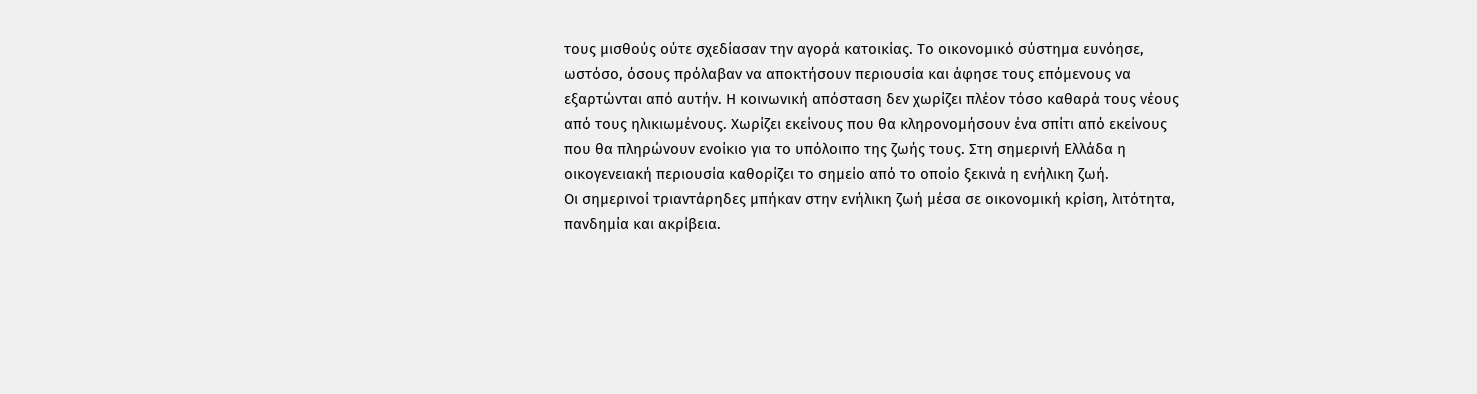τους μισθούς ούτε σχεδίασαν την αγορά κατοικίας. Το οικονομικό σύστημα ευνόησε, ωστόσο, όσους πρόλαβαν να αποκτήσουν περιουσία και άφησε τους επόμενους να εξαρτώνται από αυτήν. Η κοινωνική απόσταση δεν χωρίζει πλέον τόσο καθαρά τους νέους από τους ηλικιωμένους. Χωρίζει εκείνους που θα κληρονομήσουν ένα σπίτι από εκείνους που θα πληρώνουν ενοίκιο για το υπόλοιπο της ζωής τους. Στη σημερινή Ελλάδα η οικογενειακή περιουσία καθορίζει το σημείο από το οποίο ξεκινά η ενήλικη ζωή.
Οι σημερινοί τριαντάρηδες μπήκαν στην ενήλικη ζωή μέσα σε οικονομική κρίση, λιτότητα, πανδημία και ακρίβεια.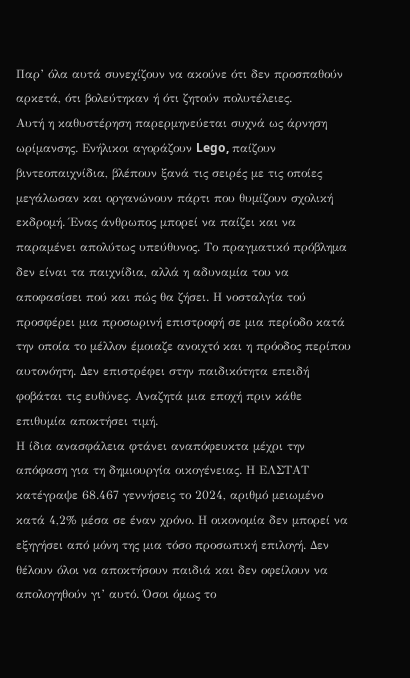Παρ’ όλα αυτά συνεχίζουν να ακούνε ότι δεν προσπαθούν αρκετά, ότι βολεύτηκαν ή ότι ζητούν πολυτέλειες.
Αυτή η καθυστέρηση παρερμηνεύεται συχνά ως άρνηση ωρίμανσης. Ενήλικοι αγοράζουν Lego, παίζουν βιντεοπαιχνίδια, βλέπουν ξανά τις σειρές με τις οποίες μεγάλωσαν και οργανώνουν πάρτι που θυμίζουν σχολική εκδρομή. Ένας άνθρωπος μπορεί να παίζει και να παραμένει απολύτως υπεύθυνος. Το πραγματικό πρόβλημα δεν είναι τα παιχνίδια, αλλά η αδυναμία του να αποφασίσει πού και πώς θα ζήσει. Η νοσταλγία τού προσφέρει μια προσωρινή επιστροφή σε μια περίοδο κατά την οποία το μέλλον έμοιαζε ανοιχτό και η πρόοδος περίπου αυτονόητη. Δεν επιστρέφει στην παιδικότητα επειδή φοβάται τις ευθύνες. Αναζητά μια εποχή πριν κάθε επιθυμία αποκτήσει τιμή.
Η ίδια ανασφάλεια φτάνει αναπόφευκτα μέχρι την απόφαση για τη δημιουργία οικογένειας. Η ΕΛΣΤΑΤ κατέγραψε 68.467 γεννήσεις το 2024, αριθμό μειωμένο κατά 4,2% μέσα σε έναν χρόνο. Η οικονομία δεν μπορεί να εξηγήσει από μόνη της μια τόσο προσωπική επιλογή. Δεν θέλουν όλοι να αποκτήσουν παιδιά και δεν οφείλουν να απολογηθούν γι’ αυτό. Όσοι όμως το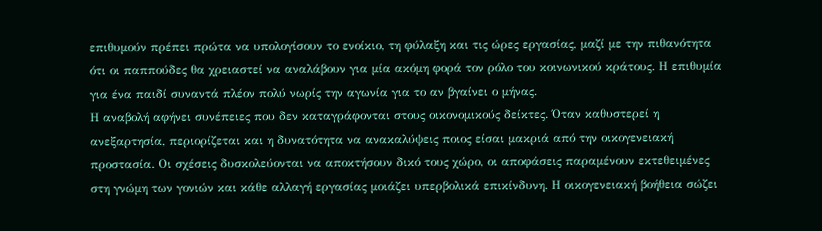επιθυμούν πρέπει πρώτα να υπολογίσουν το ενοίκιο, τη φύλαξη και τις ώρες εργασίας, μαζί με την πιθανότητα ότι οι παππούδες θα χρειαστεί να αναλάβουν για μία ακόμη φορά τον ρόλο του κοινωνικού κράτους. Η επιθυμία για ένα παιδί συναντά πλέον πολύ νωρίς την αγωνία για το αν βγαίνει ο μήνας.
Η αναβολή αφήνει συνέπειες που δεν καταγράφονται στους οικονομικούς δείκτες. Όταν καθυστερεί η ανεξαρτησία, περιορίζεται και η δυνατότητα να ανακαλύψεις ποιος είσαι μακριά από την οικογενειακή προστασία. Οι σχέσεις δυσκολεύονται να αποκτήσουν δικό τους χώρο, οι αποφάσεις παραμένουν εκτεθειμένες στη γνώμη των γονιών και κάθε αλλαγή εργασίας μοιάζει υπερβολικά επικίνδυνη. Η οικογενειακή βοήθεια σώζει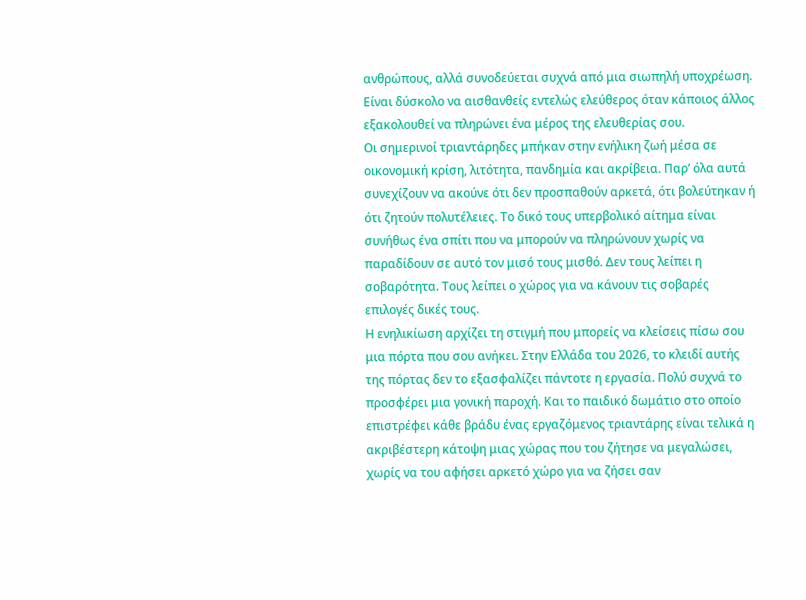ανθρώπους, αλλά συνοδεύεται συχνά από μια σιωπηλή υποχρέωση. Είναι δύσκολο να αισθανθείς εντελώς ελεύθερος όταν κάποιος άλλος εξακολουθεί να πληρώνει ένα μέρος της ελευθερίας σου.
Οι σημερινοί τριαντάρηδες μπήκαν στην ενήλικη ζωή μέσα σε οικονομική κρίση, λιτότητα, πανδημία και ακρίβεια. Παρ’ όλα αυτά συνεχίζουν να ακούνε ότι δεν προσπαθούν αρκετά, ότι βολεύτηκαν ή ότι ζητούν πολυτέλειες. Το δικό τους υπερβολικό αίτημα είναι συνήθως ένα σπίτι που να μπορούν να πληρώνουν χωρίς να παραδίδουν σε αυτό τον μισό τους μισθό. Δεν τους λείπει η σοβαρότητα. Τους λείπει ο χώρος για να κάνουν τις σοβαρές επιλογές δικές τους.
Η ενηλικίωση αρχίζει τη στιγμή που μπορείς να κλείσεις πίσω σου μια πόρτα που σου ανήκει. Στην Ελλάδα του 2026, το κλειδί αυτής της πόρτας δεν το εξασφαλίζει πάντοτε η εργασία. Πολύ συχνά το προσφέρει μια γονική παροχή. Και το παιδικό δωμάτιο στο οποίο επιστρέφει κάθε βράδυ ένας εργαζόμενος τριαντάρης είναι τελικά η ακριβέστερη κάτοψη μιας χώρας που του ζήτησε να μεγαλώσει, χωρίς να του αφήσει αρκετό χώρο για να ζήσει σαν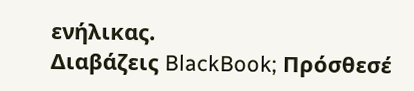ενήλικας.
Διαβάζεις BlackBook; Πρόσθεσέ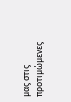μας στις προτιμώμενες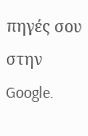πηγές σου στην Google.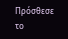Πρόσθεσε το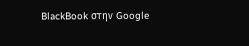BlackBook στην Google